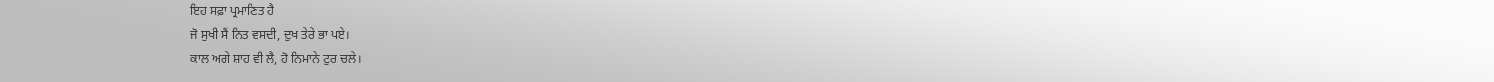ਇਹ ਸਫ਼ਾ ਪ੍ਰਮਾਣਿਤ ਹੈ
ਜੋ ਸੁਖੀ ਸੈਂ ਨਿਤ ਵਸਦੀ, ਦੁਖ ਤੇਰੇ ਭਾ ਪਏ।
ਕਾਲ ਅਗੇ ਸ਼ਾਹ ਵੀ ਲੈ, ਹੋ ਨਿਮਾਨੇ ਟੁਰ ਚਲੇ।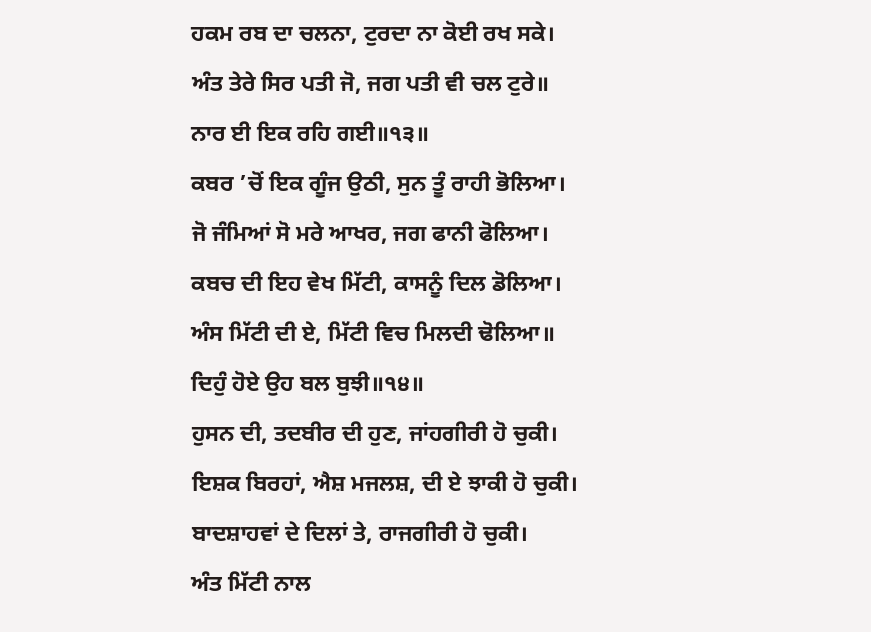ਹਕਮ ਰਬ ਦਾ ਚਲਨਾ, ਟੁਰਦਾ ਨਾ ਕੋਈ ਰਖ ਸਕੇ।
ਅੰਤ ਤੇਰੇ ਸਿਰ ਪਤੀ ਜੋ, ਜਗ ਪਤੀ ਵੀ ਚਲ ਟੁਰੇ॥
ਨਾਰ ਈ ਇਕ ਰਹਿ ਗਈ॥੧੩॥
ਕਬਰ ’ਚੋਂ ਇਕ ਗੂੰਜ ਉਠੀ, ਸੁਨ ਤੂੰ ਰਾਹੀ ਭੋਲਿਆ।
ਜੋ ਜੰਮਿਆਂ ਸੋ ਮਰੇ ਆਖਰ, ਜਗ ਫਾਨੀ ਫੋਲਿਆ।
ਕਬਚ ਦੀ ਇਹ ਵੇਖ ਮਿੱਟੀ, ਕਾਸਨੂੰ ਦਿਲ ਡੋਲਿਆ।
ਅੰਸ ਮਿੱਟੀ ਦੀ ਏ, ਮਿੱਟੀ ਵਿਚ ਮਿਲਦੀ ਢੋਲਿਆ॥
ਦਿਹੁੰ ਹੋਏ ਉਹ ਬਲ ਬੁਝੀ॥੧੪॥
ਹੁਸਨ ਦੀ, ਤਦਬੀਰ ਦੀ ਹੁਣ, ਜਾਂਹਗੀਰੀ ਹੋ ਚੁਕੀ।
ਇਸ਼ਕ ਬਿਰਹਾਂ, ਐਸ਼ ਮਜਲਸ਼, ਦੀ ਏ ਝਾਕੀ ਹੋ ਚੁਕੀ।
ਬਾਦਸ਼ਾਹਵਾਂ ਦੇ ਦਿਲਾਂ ਤੇ, ਰਾਜਗੀਰੀ ਹੋ ਚੁਕੀ।
ਅੰਤ ਮਿੱਟੀ ਨਾਲ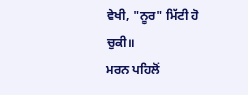ਵੇਖੀ, "ਨੂਰ" ਮਿੱਟੀ ਹੋ ਚੁਕੀ॥
ਮਰਨ ਪਹਿਲੋਂ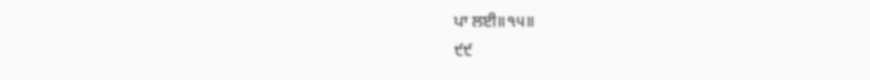ਪਾ ਲਈ॥੧੫॥
੯੯